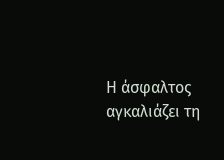Η άσφαλτος αγκαλιάζει τη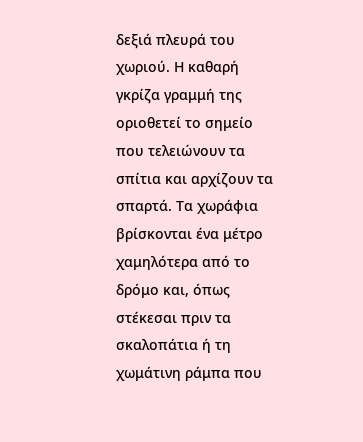δεξιά πλευρά του χωριού. Η καθαρή γκρίζα γραμμή της οριοθετεί το σημείο που τελειώνουν τα σπίτια και αρχίζουν τα σπαρτά. Τα χωράφια βρίσκονται ένα μέτρο χαμηλότερα από το δρόμο και, όπως στέκεσαι πριν τα σκαλοπάτια ή τη χωμάτινη ράμπα που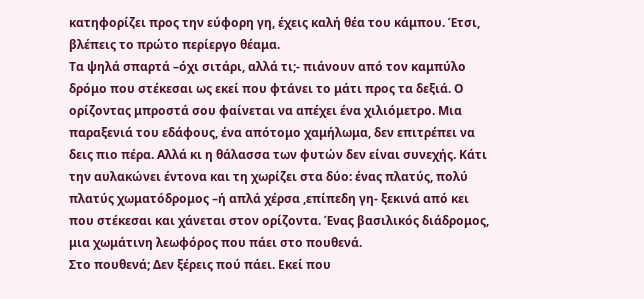κατηφορίζει προς την εύφορη γη, έχεις καλή θέα του κάμπου. Έτσι, βλέπεις το πρώτο περίεργο θέαμα.
Τα ψηλά σπαρτά –όχι σιτάρι, αλλά τι;- πιάνουν από τον καμπύλο δρόμο που στέκεσαι ως εκεί που φτάνει το μάτι προς τα δεξιά. Ο ορίζοντας μπροστά σου φαίνεται να απέχει ένα χιλιόμετρο. Μια παραξενιά του εδάφους, ένα απότομο χαμήλωμα, δεν επιτρέπει να δεις πιο πέρα. Αλλά κι η θάλασσα των φυτών δεν είναι συνεχής. Κάτι την αυλακώνει έντονα και τη χωρίζει στα δύο: ένας πλατύς, πολύ πλατύς χωματόδρομος –ή απλά χέρσα ,επίπεδη γη- ξεκινά από κει που στέκεσαι και χάνεται στον ορίζοντα. Ένας βασιλικός διάδρομος, μια χωμάτινη λεωφόρος που πάει στο πουθενά.
Στο πουθενά; Δεν ξέρεις πού πάει. Εκεί που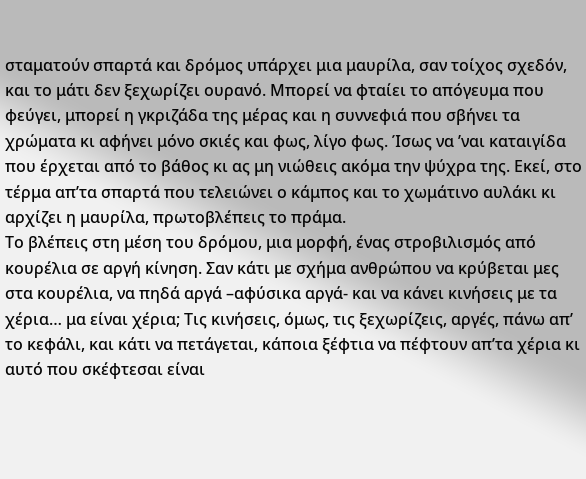σταματούν σπαρτά και δρόμος υπάρχει μια μαυρίλα, σαν τοίχος σχεδόν, και το μάτι δεν ξεχωρίζει ουρανό. Μπορεί να φταίει το απόγευμα που φεύγει, μπορεί η γκριζάδα της μέρας και η συννεφιά που σβήνει τα χρώματα κι αφήνει μόνο σκιές και φως, λίγο φως. Ίσως να ’ναι καταιγίδα που έρχεται από το βάθος κι ας μη νιώθεις ακόμα την ψύχρα της. Εκεί, στο τέρμα απ’τα σπαρτά που τελειώνει ο κάμπος και το χωμάτινο αυλάκι κι αρχίζει η μαυρίλα, πρωτοβλέπεις το πράμα.
Το βλέπεις στη μέση του δρόμου, μια μορφή, ένας στροβιλισμός από κουρέλια σε αργή κίνηση. Σαν κάτι με σχήμα ανθρώπου να κρύβεται μες στα κουρέλια, να πηδά αργά –αφύσικα αργά- και να κάνει κινήσεις με τα χέρια… μα είναι χέρια; Τις κινήσεις, όμως, τις ξεχωρίζεις, αργές, πάνω απ’ το κεφάλι, και κάτι να πετάγεται, κάποια ξέφτια να πέφτουν απ’τα χέρια κι αυτό που σκέφτεσαι είναι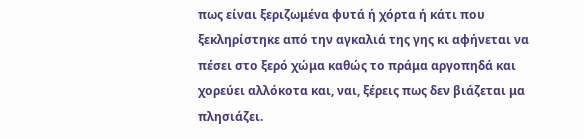πως είναι ξεριζωμένα φυτά ή χόρτα ή κάτι που ξεκληρίστηκε από την αγκαλιά της γης κι αφήνεται να πέσει στο ξερό χώμα καθώς το πράμα αργοπηδά και χορεύει αλλόκοτα και, ναι, ξέρεις πως δεν βιάζεται μα πλησιάζει.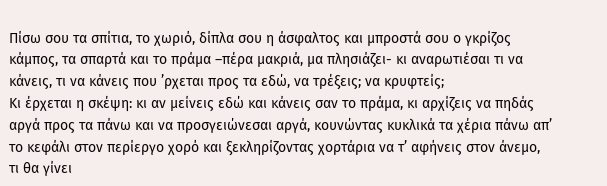Πίσω σου τα σπίτια, το χωριό, δίπλα σου η άσφαλτος και μπροστά σου ο γκρίζος κάμπος, τα σπαρτά και το πράμα –πέρα μακριά, μα πλησιάζει- κι αναρωτιέσαι τι να κάνεις, τι να κάνεις που ’ρχεται προς τα εδώ, να τρέξεις; να κρυφτείς;
Κι έρχεται η σκέψη: κι αν μείνεις εδώ και κάνεις σαν το πράμα, κι αρχίζεις να πηδάς αργά προς τα πάνω και να προσγειώνεσαι αργά, κουνώντας κυκλικά τα χέρια πάνω απ’ το κεφάλι στον περίεργο χορό και ξεκληρίζοντας χορτάρια να τ’ αφήνεις στον άνεμο, τι θα γίνει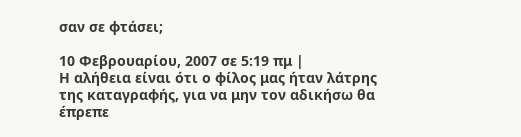σαν σε φτάσει;

10 Φεβρουαρίου, 2007 σε 5:19 πμ |
Η αλήθεια είναι ότι ο φίλος μας ήταν λάτρης της καταγραφής, για να μην τον αδικήσω θα έπρεπε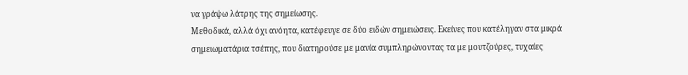να γράψω λάτρης της σημείωσης.
Μεθοδικά, αλλά όχι ανόητα, κατέφευγε σε δύο ειδών σημειώσεις. Εκείνες που κατέληγαν στα μικρά σημειωματάρια τσέπης, που διατηρούσε με μανία συμπληρώνοντας τα με μουτζούρες, τυχαίες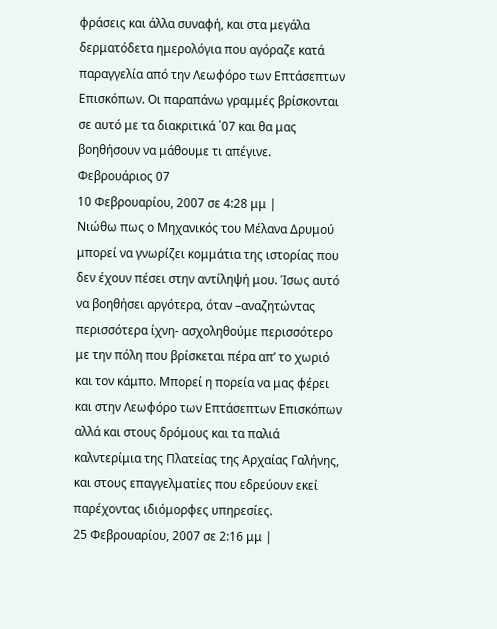φράσεις και άλλα συναφή, και στα μεγάλα δερματόδετα ημερολόγια που αγόραζε κατά παραγγελία από την Λεωφόρο των Επτάσεπτων Επισκόπων. Οι παραπάνω γραμμές βρίσκονται σε αυτό με τα διακριτικά ΄07 και θα μας βοηθήσουν να μάθουμε τι απέγινε.
Φεβρουάριος 07
10 Φεβρουαρίου, 2007 σε 4:28 μμ |
Νιώθω πως ο Μηχανικός του Μέλανα Δρυμού μπορεί να γνωρίζει κομμάτια της ιστορίας που δεν έχουν πέσει στην αντίληψή μου. Ίσως αυτό να βοηθήσει αργότερα, όταν –αναζητώντας περισσότερα ίχνη- ασχοληθούμε περισσότερο με την πόλη που βρίσκεται πέρα απ’ το χωριό και τον κάμπο. Μπορεί η πορεία να μας φέρει και στην Λεωφόρο των Επτάσεπτων Επισκόπων αλλά και στους δρόμους και τα παλιά καλντερίμια της Πλατείας της Αρχαίας Γαλήνης, και στους επαγγελματίες που εδρεύουν εκεί παρέχοντας ιδιόμορφες υπηρεσίες.
25 Φεβρουαρίου, 2007 σε 2:16 μμ |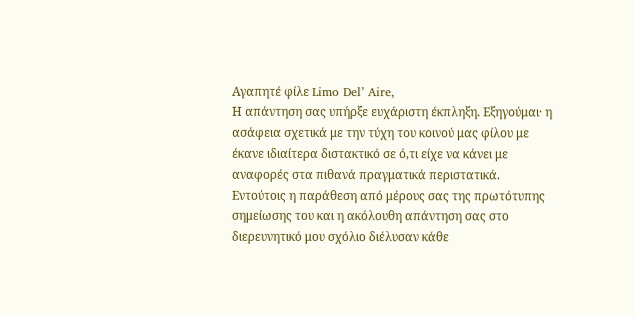Αγαπητέ φίλε Limo Del’ Aire,
Η απάντηση σας υπήρξε ευχάριστη έκπληξη. Εξηγούμαι· η ασάφεια σχετικά με την τύχη του κοινού μας φίλου με έκανε ιδιαίτερα διστακτικό σε ό,τι είχε να κάνει με αναφορές στα πιθανά πραγματικά περιστατικά. Εντούτοις η παράθεση από μέρους σας της πρωτότυπης σημείωσης του και η ακόλουθη απάντηση σας στο διερευνητικό μου σχόλιο διέλυσαν κάθε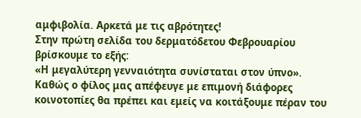αμφιβολία. Αρκετά με τις αβρότητες!
Στην πρώτη σελίδα του δερματόδετου Φεβρουαρίου βρίσκουμε το εξής:
«Η μεγαλύτερη γενναιότητα συνίσταται στον ύπνο».
Καθώς ο φίλος μας απέφευγε με επιμονή διάφορες κοινοτοπίες θα πρέπει και εμείς να κοιτάξουμε πέραν του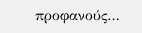προφανούς…